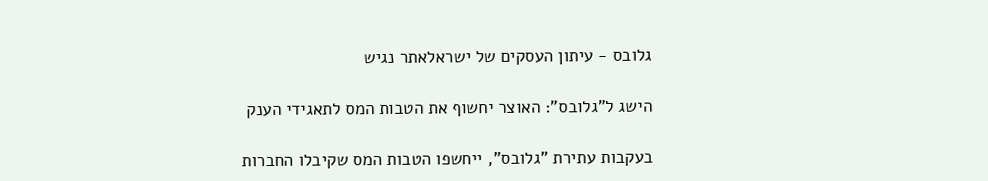גלובס - עיתון העסקים של ישראלאתר נגיש

הישג ל"גלובס": האוצר יחשוף את הטבות המס לתאגידי הענק

בעקבות עתירת "גלובס", ייחשפו הטבות המס שקיבלו החברות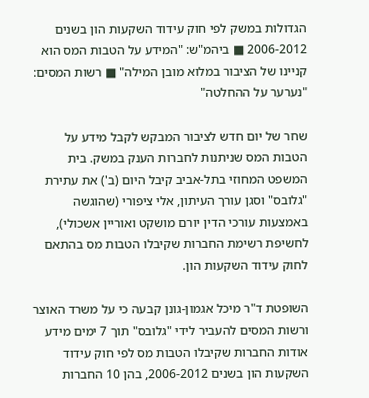הגדולות במשק לפי חוק עידוד השקעות הון בשנים 2006-2012 ■ ביהמ"ש: "המידע על הטבות המס הוא קניינו של הציבור במלוא מובן המילה" ■ רשות המסים: "נערער על ההחלטה"

שחר של יום חדש לציבור המבקש לקבל מידע על הטבות המס שניתנות לחברות הענק במשק. בית המשפט המחוזי בתל-אביב קיבל היום (ב') את עתירת "גלובס" וסגן עורך העיתון, אלי ציפורי (שהוגשה באמצעות עורכי הדין יורם מושקט ואוריין אשכולי), לחשיפת רשימת החברות שקיבלו הטבות מס בהתאם לחוק עידוד השקעות הון.

השופטת ד"ר מיכל אגמון-גונן קבעה כי על משרד האוצר ורשות המסים להעביר לידי "גלובס" תוך 7 ימים מידע אודות החברות שקיבלו הטבות מס לפי חוק עידוד השקעות הון בשנים 2006-2012, בהן 10 החברות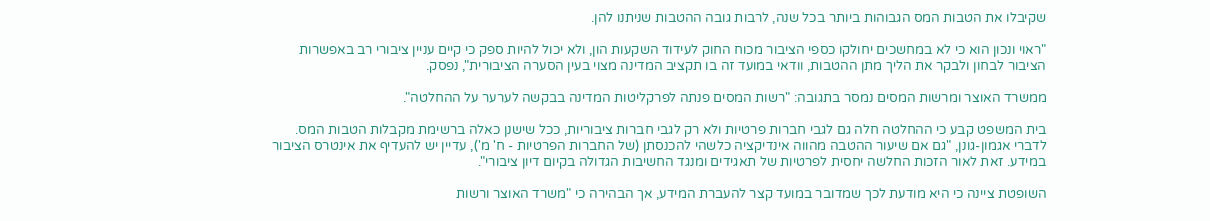שקיבלו את הטבות המס הגבוהות ביותר בכל שנה, לרבות גובה ההטבות שניתנו להן.

"ראוי ונכון הוא כי לא במחשכים יחולקו כספי הציבור מכוח החוק לעידוד השקעות הון, ולא יכול להיות ספק כי קיים עניין ציבורי רב באפשרות הציבור לבחון ולבקר את הליך מתן ההטבות, וודאי במועד זה בו תקציב המדינה מצוי בעין הסערה הציבורית", נפסק.

ממשרד האוצר ומרשות המסים נמסר בתגובה: "רשות המסים פנתה לפרקליטות המדינה בבקשה לערער על ההחלטה".

בית המשפט קבע כי ההחלטה חלה גם לגבי חברות פרטיות ולא רק לגבי חברות ציבוריות, ככל שישנן כאלה ברשימת מקבלות הטבות המס. לדברי אגמון-גונן, "גם אם שיעור ההטבה מהווה אינדיקציה כלשהי להכנסתן (של החברות הפרטיות - ח' מ'), עדיין יש להעדיף את אינטרס הציבור במידע. זאת לאור הזכות החלשה יחסית לפרטיות של תאגידים ומנגד החשיבות הגדולה בקיום דיון ציבורי".

השופטת ציינה כי היא מודעת לכך שמדובר במועד קצר להעברת המידע, אך הבהירה כי "משרד האוצר ורשות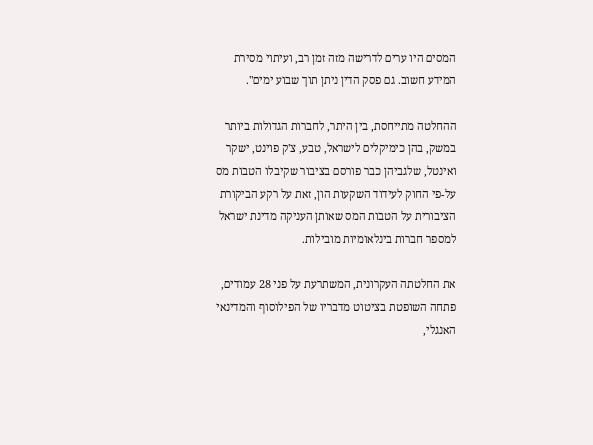המסים היו ערים לדרישה מזה זמן רב, ועיתוי מסירת המידע חשוב. גם פסק הדין ניתן תוך שבוע ימים".

ההחלטה מתייחסת, בין היתר, לחברות הגדולות ביותר במשק, בהן כימיקלים לישראל, טבע, צ'ק פוינט, ישקר ואינטל, שלגביהן כבר פורסם בציבור שקיבלו הטבות מס על-פי החוק לעידוד השקעות הון, זאת על רקע הביקורת הציבורית על הטבות המס שאותן העניקה מדינת ישראל למספר חברות בינלאומיות מובילות.

את החלטתה העקרונית, המשתרעת על פני 28 עמודים, פתחה השופטת בציטוט מדבריו של הפילוסוף והמדינאי האנגלי,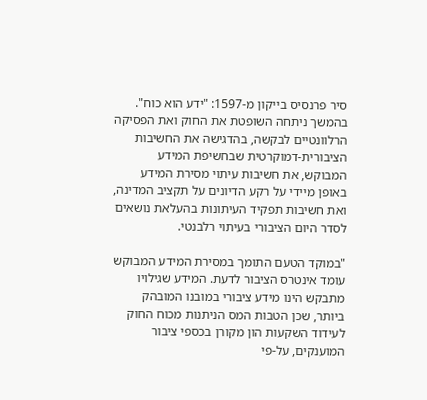סיר פרנסיס בייקון מ-1597: "ידע הוא כוח". בהמשך ניתחה השופטת את החוק ואת הפסיקה הרלוונטיים לבקשה, בהדגישה את החשיבות הציבורית-דמוקרטית שבחשיפת המידע המבוקש, את חשיבות עיתוי מסירת המידע באופן מיידי על רקע הדיונים על תקציב המדינה, ואת חשיבות תפקיד העיתונות בהעלאת נושאים לסדר היום הציבורי בעיתוי רלבנטי.

"במוקד הטעם התומך במסירת המידע המבוקש עומד אינטרס הציבור לדעת. המידע שגילויו מתבקש הינו מידע ציבורי במובנו המובהק ביותר, שכן הטבות המס הניתנות מכוח החוק לעידוד השקעות הון מקורן בכספי ציבור המוענקים, על-פי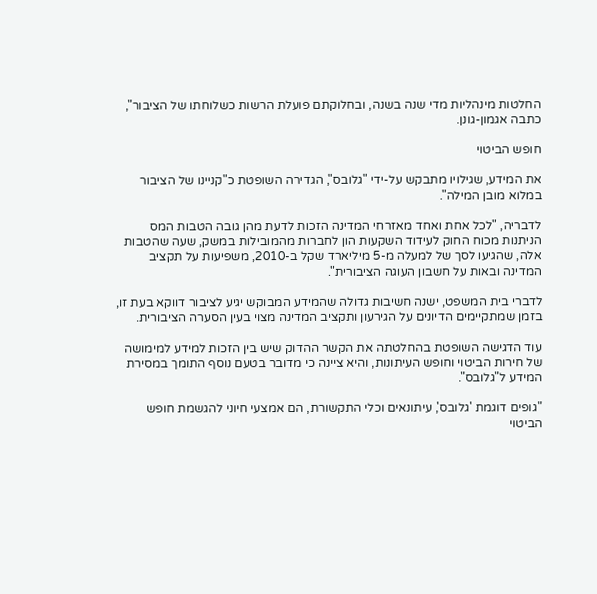החלטות מינהליות מדי שנה בשנה, ובחלוקתם פועלת הרשות כשלוחתו של הציבור", כתבה אגמון-גונן.

חופש הביטוי

את המידע, שגילויו מתבקש על-ידי "גלובס", הגדירה השופטת כ"קניינו של הציבור במלוא מובן המילה".

לדבריה, "לכל אחת ואחד מאזרחי המדינה הזכות לדעת מהן גובה הטבות המס הניתנות מכוח החוק לעידוד השקעות הון לחברות מהמובילות במשק, שעה שהטבות אלה, שהגיעו לסך של למעלה מ-5 מיליארד שקל ב-2010, משפיעות על תקציב המדינה ובאות על חשבון העוגה הציבורית".

לדברי בית המשפט, ישנה חשיבות גדולה שהמידע המבוקש יגיע לציבור דווקא בעת זו, בזמן שמתקיימים הדיונים על הגירעון ותקציב המדינה מצוי בעין הסערה הציבורית.

עוד הדגישה השופטת בהחלטתה את הקשר ההדוק שיש בין הזכות למידע למימושה של חירות הביטוי וחופש העיתונות, והיא ציינה כי מדובר בטעם נוסף התומך במסירת המידע ל"גלובס".

"גופים דוגמת 'גלובס', עיתונאים וכלי התקשורת, הם אמצעי חיוני להגשמת חופש הביטוי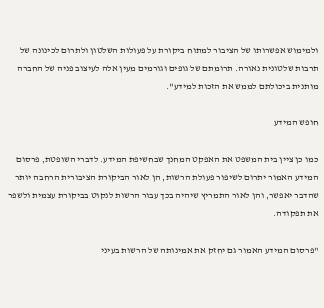ולמימוש אפשרותו של הציבור למתוח ביקורת על פעולות השלטון ולתרום לכינונה של תרבות שלטונית נאורה. תרומתם של גופים וגורמים מעין אלה לעיצוב פניה של החברה מותנית ביכולתם לממש את הזכות למידע".

חופש המידע

כמו כן ציין בית המשפט את האפקט המחנך שבחשיפת המידע. לדברי השופטת, פרסום המידע האמור יתרום לשיפור פעולת הרשות, הן לאור הביקורת הציבורית הרחבה יותר שהדבר יאפשר, והן לאור התמריץ שיהיה בכך עבור הרשות לנקוט בביקורת עצמית ולשפר את תפקודה.

"פרסום המידע האמור גם יחזק את אמינותה של הרשות בעיני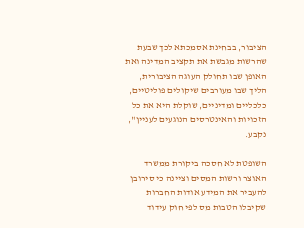הציבור, בבחינת אסמכתא לכך שבעת שהרשות מגבשת את תקציב המדינה ואת האופן שבו תחולק העוגה הציבורית, הליך שבו מעורבים שיקולים פוליטיים, כלכליים ומדיניים, שוקלת היא את כל הזכויות והאינטרסים הנוגעים לעניין", נקבע.

השופטת לא חסכה ביקורת ממשרד האוצר ורשות המסים וציינה כי סירובן להעביר את המידע אודות החברות שקיבלו הטבות מס לפי חוק עידוד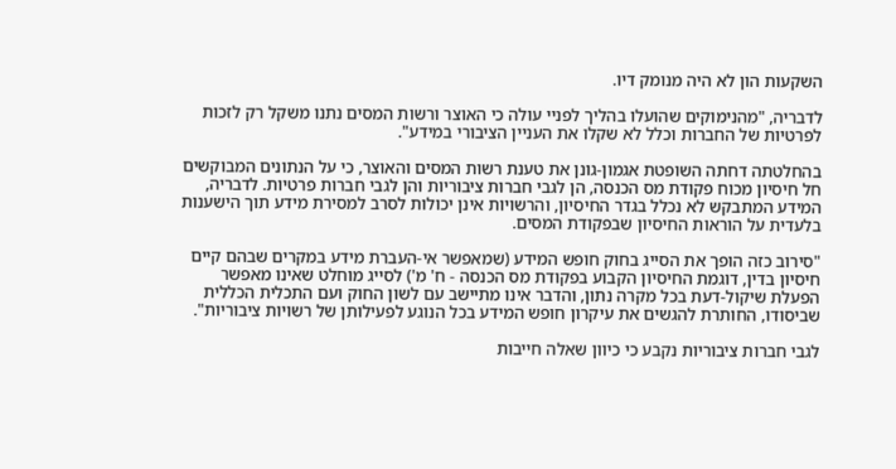השקעות הון לא היה מנומק דיו.

לדבריה, "מהנימוקים שהועלו בהליך לפניי עולה כי האוצר ורשות המסים נתנו משקל רק לזכות לפרטיות של החברות וכלל לא שקלו את העניין הציבורי במידע".

בהחלטתה דחתה השופטת אגמון-גונן את טענת רשות המסים והאוצר, כי על הנתונים המבוקשים חל חיסיון מכוח פקודת מס הכנסה, הן לגבי חברות ציבוריות והן לגבי חברות פרטיות. לדבריה, המידע המתבקש לא נכלל בגדר החיסיון, והרשויות אינן יכולות לסרב למסירת מידע תוך הישענות בלעדית על הוראות החיסיון שבפקודת המסים.

"סירוב כזה הופך את הסייג בחוק חופש המידע (שמאפשר אי-העברת מידע במקרים שבהם קיים חיסיון בדין, דוגמת החיסיון הקבוע בפקודת מס הכנסה - ח' מ') לסייג מוחלט שאינו מאפשר הפעלת שיקול-דעת בכל מקרה נתון, והדבר אינו מתיישב עם לשון החוק ועם התכלית הכללית שביסודו, החותרת להגשים את עיקרון חופש המידע בכל הנוגע לפעילותן של רשויות ציבוריות".

לגבי חברות ציבוריות נקבע כי כיוון שאלה חייבות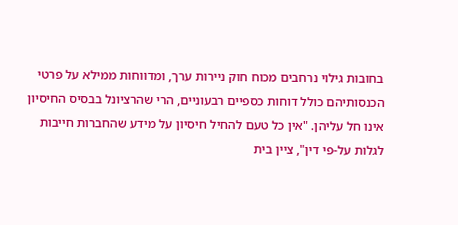בחובות גילוי נרחבים מכוח חוק ניירות ערך, ומדווחות ממילא על פרטי הכנסותיהם כולל דוחות כספיים רבעוניים, הרי שהרציונל בבסיס החיסיון אינו חל עליהן. "אין כל טעם להחיל חיסיון על מידע שהחברות חייבות לגלות על-פי דין", ציין בית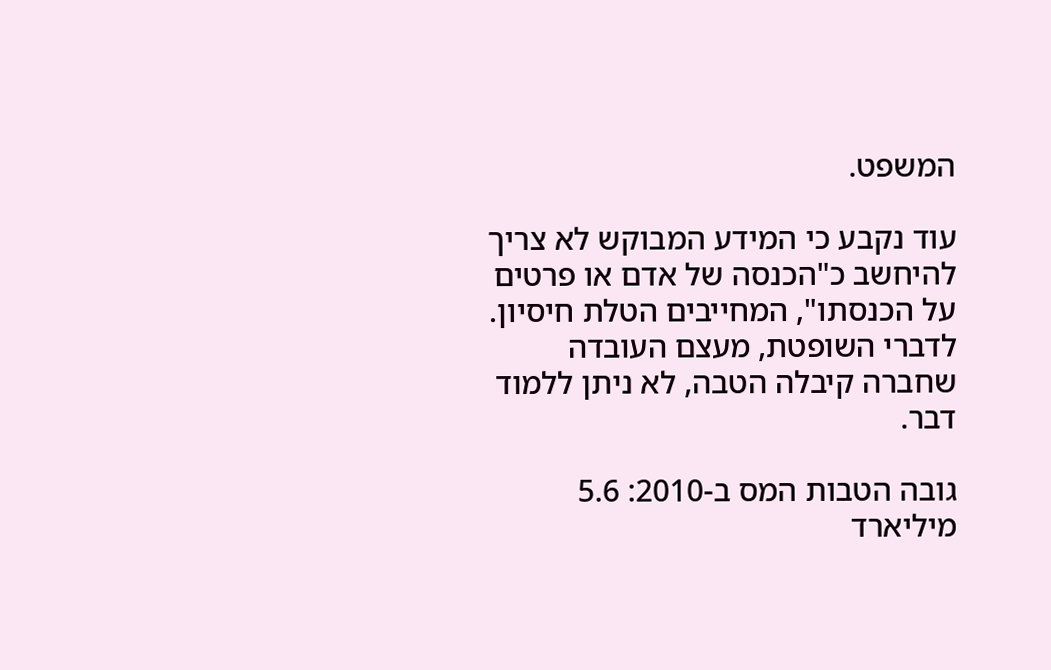המשפט.

עוד נקבע כי המידע המבוקש לא צריך להיחשב כ"הכנסה של אדם או פרטים על הכנסתו", המחייבים הטלת חיסיון. לדברי השופטת, מעצם העובדה שחברה קיבלה הטבה, לא ניתן ללמוד דבר.

גובה הטבות המס ב-2010: 5.6 מיליארד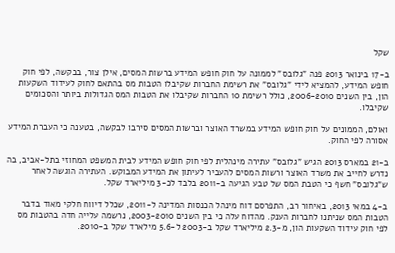שקל

ב-17 בינואר 2013 פנה "גלובס" לממונה על חוק חופש המידע ברשות המסים, אילן צור, בבקשה, לפי חוק חופש המידע, להמציא לידי "גלובס" את רשימת החברות שקיבלו הטבות מס בהתאם לחוק לעידוד השקעות הון, בין השנים 2006-2010, כולל רשימת 10 החברות שקיבלו את הטבות המס הגדולות ביותר והסכומים שקיבלו.

ואולם, הממונים על חוק חופש המידע במשרד האוצר וברשות המסים סירבו לבקשה, בטענה כי העברת המידע אסורה לפי החוק.

ב-21 במארס 2013 הגיש "גלובס" עתירה מינהלית לפי חוק חופש המידע לבית המשפט המחוזי בתל-אביב, בה נדרש לחייב את משרד האוצר ורשות המסים להעביר לעיתון את המידע המבוקש. העתירה הוגשה לאחר ש"גלובס" חשף כי הטבת המס של טבע הגיעה ב-2011 בלבד לכ-3 מיליארד שקל.

ב-4 במאי 2013, באיחור רב, התפרסם דוח מינהל הכנסות המדינה ל-2011, שכלל דיווח חלקי מאוד בדבר הטבות המס שניתנו לחברות הענק. מהדוח עלה כי בין השנים 2003-2010, נרשמה עלייה חדה בהטבות מס לפי חוק עידוד השקעות הון, מ-2.3 מיליארד שקל ב-2003 ל-5.6 מילארד שקל ב-2010.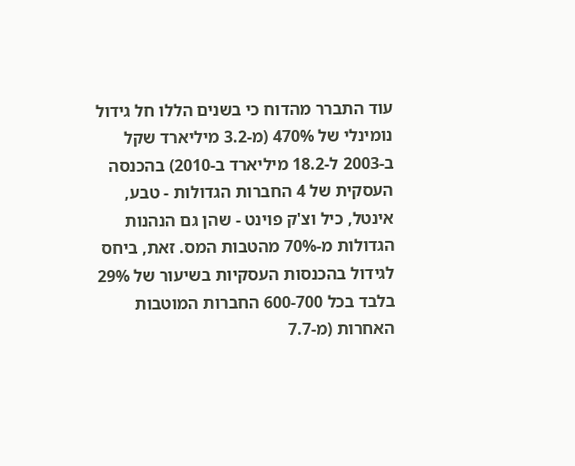עוד התברר מהדוח כי בשנים הללו חל גידול נומינלי של 470% (מ-3.2 מיליארד שקל ב-2003 ל-18.2 מיליארד ב-2010) בהכנסה העסקית של 4 החברות הגדולות - טבע, אינטל, כיל וצ'ק פוינט - שהן גם הנהנות הגדולות מ-70% מהטבות המס. זאת, ביחס לגידול בהכנסות העסקיות בשיעור של 29% בלבד בכל 600-700 החברות המוטבות האחרות (מ-7.7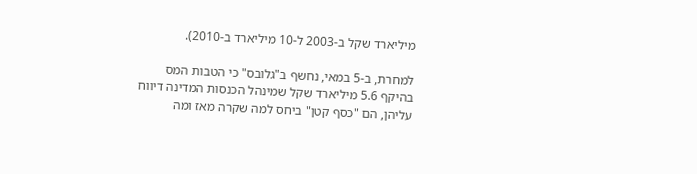מיליארד שקל ב-2003 ל-10 מיליארד ב-2010).

למחרת, ב-5 במאי, נחשף ב"גלובס" כי הטבות המס בהיקף 5.6 מיליארד שקל שמינהל הכנסות המדינה דיווח עליהן, הם "כסף קטן" ביחס למה שקרה מאז ומה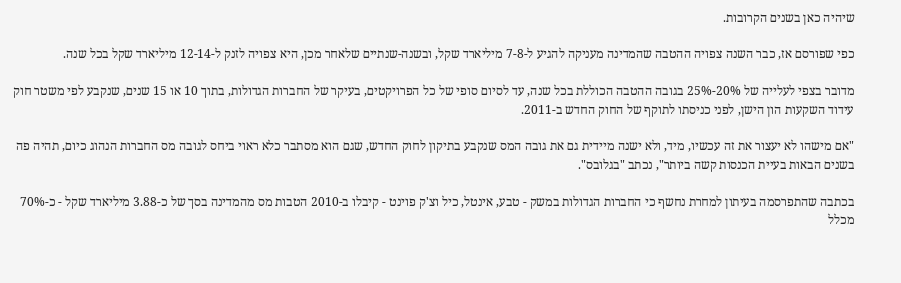שיהיה כאן בשנים הקרובות.

כפי שפורסם אז, כבר השנה צפויה ההטבה שהמדינה מעניקה להגיע ל-7-8 מיליארד שקל, ובשנה-שנתיים שלאחר מכן, היא צפויה לזנק ל-12-14 מיליארד שקל בכל שנה.

מדובר בצפי לעלייה של 20%-25% בגובה ההטבה הכוללת בכל שנה, עד לסיום סופי של כל הפרויקטים, בעיקר של החברות הגדולות, בתוך 10 או 15 שנים, שנקבע לפי משטר חוק עידוד השקעות הון הישן, לפני כניסתו לתוקף של החוק החדש ב-2011.

"אם מישהו לא יעצור את זה עכשיו, מיד, ולא ישנה מיידית גם את גובה המס שנקבע בתיקון לחוק החדש, שגם הוא מסתבר כלא ראוי ביחס לגובה מס החברות הנהוג כיום, תהיה פה בשנים הבאות בעיית הכנסות קשה ביותר", נכתב "בגלובס".

בכתבה שהתפרסמה בעיתון למחרת נחשף כי החברות הגדולות במשק - טבע, אינטל, כיל וצ'ק פוינט - קיבלו ב-2010 הטבות מס מהמדינה בסך של כ-3.88 מיליארד שקל - כ-70% מכלל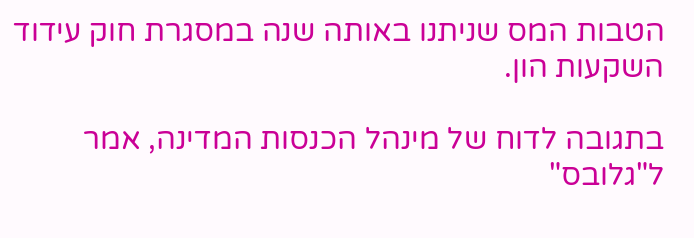הטבות המס שניתנו באותה שנה במסגרת חוק עידוד השקעות הון.

בתגובה לדוח של מינהל הכנסות המדינה, אמר ל"גלובס"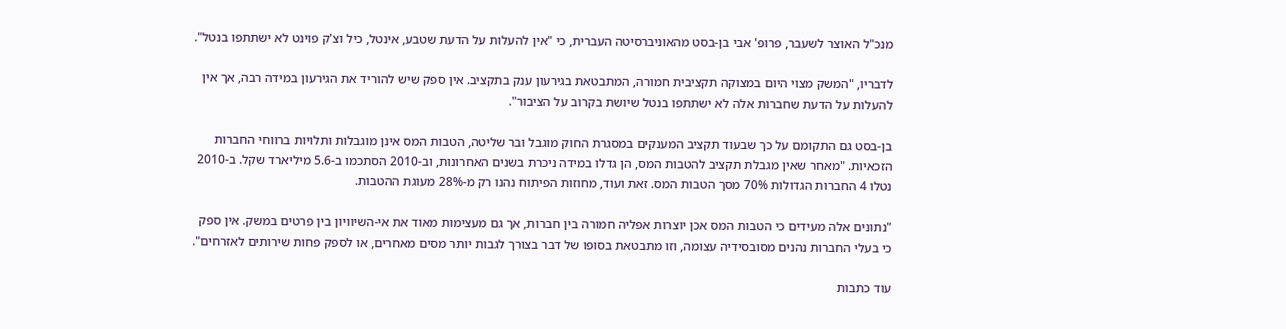מנכ"ל האוצר לשעבר, פרופ' אבי בן-בסט מהאוניברסיטה העברית, כי "אין להעלות על הדעת שטבע, אינטל, כיל וצ'ק פוינט לא ישתתפו בנטל".

לדבריו, "המשק מצוי היום במצוקה תקציבית חמורה, המתבטאת בגירעון ענק בתקציב. אין ספק שיש להוריד את הגירעון במידה רבה, אך אין להעלות על הדעת שחברות אלה לא ישתתפו בנטל שיושת בקרוב על הציבור".

בן-בסט גם התקומם על כך שבעוד תקציב המענקים במסגרת החוק מוגבל ובר שליטה, הטבות המס אינן מוגבלות ותלויות ברווחי החברות הזכאיות. "מאחר שאין מגבלת תקציב להטבות המס, הן גדלו במידה ניכרת בשנים האחרונות, וב-2010 הסתכמו ב-5.6 מיליארד שקל. ב-2010 נטלו 4 החברות הגדולות 70% מסך הטבות המס. זאת ועוד, מחוזות הפיתוח נהנו רק מ-28% מעוגת ההטבות.

"נתונים אלה מעידים כי הטבות המס אכן יוצרות אפליה חמורה בין חברות, אך גם מעצימות מאוד את אי-השיוויון בין פרטים במשק. אין ספק כי בעלי החברות נהנים מסובסידיה עצומה, וזו מתבטאת בסופו של דבר בצורך לגבות יותר מסים מאחרים, או לספק פחות שירותים לאזרחים".

עוד כתבות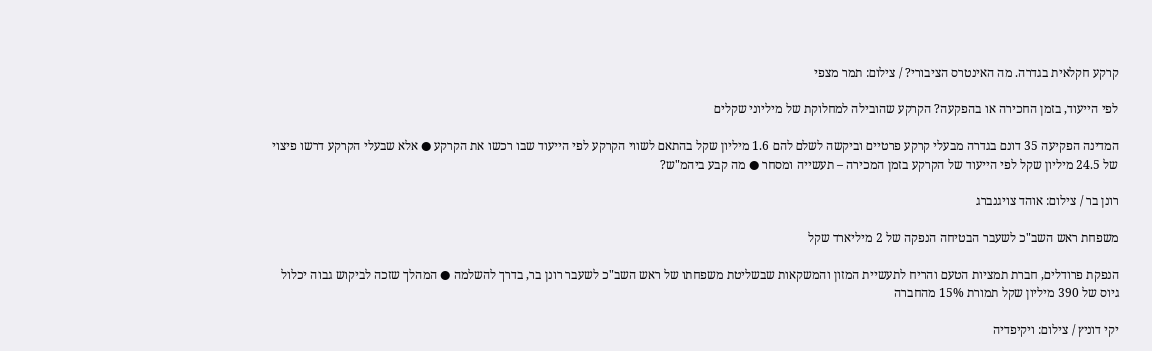קרקע חקלאית בגדרה. מה האינטרס הציבורי? / צילום: תמר מצפי

לפי הייעוד, בזמן החכירה או בהפקעה? הקרקע שהובילה למחלוקת של מיליוני שקלים

המדינה הפקיעה 35 דונם בגדרה מבעלי קרקע פרטיים וביקשה לשלם להם 1.6 מיליון שקל בהתאם לשווי הקרקע לפי הייעוד שבו רכשו את הקרקע ● אלא שבעלי הקרקע דרשו פיצוי של 24.5 מיליון שקל לפי הייעוד של הקרקע בזמן המכירה – תעשייה ומסחר ● מה קבע ביהמ"ש?

רונן בר / צילום: אוהד צויגנברג

משפחת ראש השב"כ לשעבר הבטיחה הנפקה של 2 מיליארד שקל

הנפקת פרודלים, חברת תמציות הטעם והריח לתעשיית המזון והמשקאות שבשליטת משפחתו של ראש השב"כ לשעבר רונן בר, בדרך להשלמה ● המהלך שזכה לביקוש גבוה יכלול גיוס של 390 מיליון שקל תמורת 15% מהחברה

יקי דוניץ / צילום: ויקיפדיה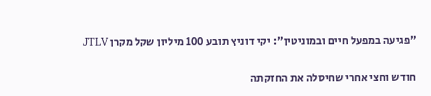"פגיעה במפעל חיים ובמוניטין": יקי דוניץ תובע 100 מיליון שקל מקרן JTLV

חודש וחצי אחרי שחיסלה את החזקתה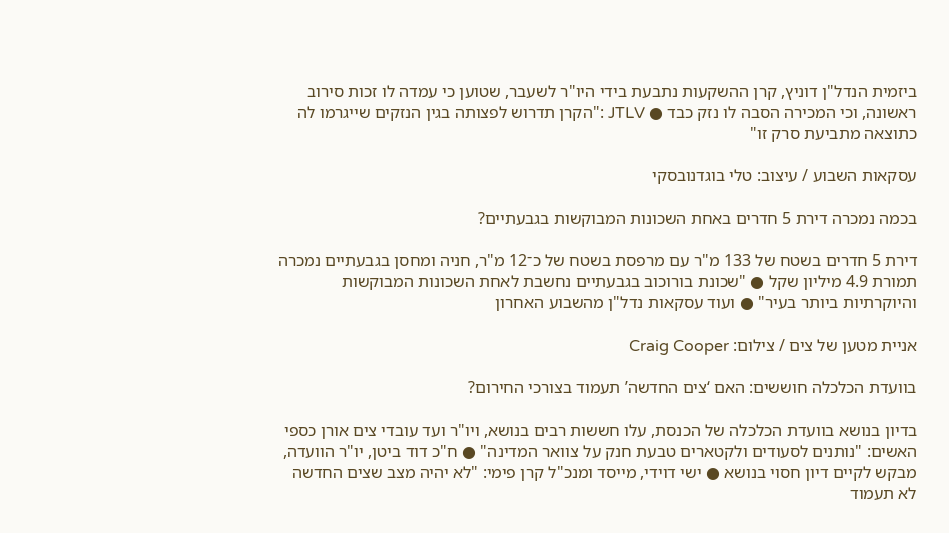ביזמית הנדל"ן דוניץ, קרן ההשקעות נתבעת בידי היו"ר לשעבר, שטוען כי עמדה לו זכות סירוב ראשונה, וכי המכירה הסבה לו נזק כבד ● JTLV :"הקרן תדרוש לפצותה בגין הנזקים שייגרמו לה כתוצאה מתביעת סרק זו"

עסקאות השבוע / עיצוב: טלי בוגדנובסקי

בכמה נמכרה דירת 5 חדרים באחת השכונות המבוקשות בגבעתיים?

דירת 5 חדרים בשטח של 133 מ"ר עם מרפסת בשטח של כ־12 מ"ר, חניה ומחסן בגבעתיים נמכרה תמורת 4.9 מיליון שקל ● "שכונת בורוכוב בגבעתיים נחשבת לאחת השכונות המבוקשות והיוקרתיות ביותר בעיר" ● ועוד עסקאות נדל"ן מהשבוע האחרון

אניית מטען של צים / צילום: Craig Cooper

בוועדת הכלכלה חוששים: האם ‘צים החדשה’ תעמוד בצורכי החירום?

בדיון בנושא בוועדת הכלכלה של הכנסת, עלו חששות רבים בנושא, ויו"ר ועד עובדי צים אורן כספי האשים: "נותנים לסעודים ולקטארים טבעת חנק על צוואר המדינה" ● ח"כ דוד ביטן, יו"ר הוועדה, מבקש לקיים דיון חסוי בנושא ● ישי דוידי, מייסד ומנכ"ל קרן פימי: "לא יהיה מצב שצים החדשה לא תעמוד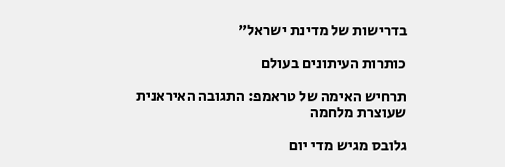בדרישות של מדינת ישראל"

כותרות העיתונים בעולם

תרחיש האימה של טראמפ: התגובה האיראנית שעוצרת מלחמה

גלובס מגיש מדי יום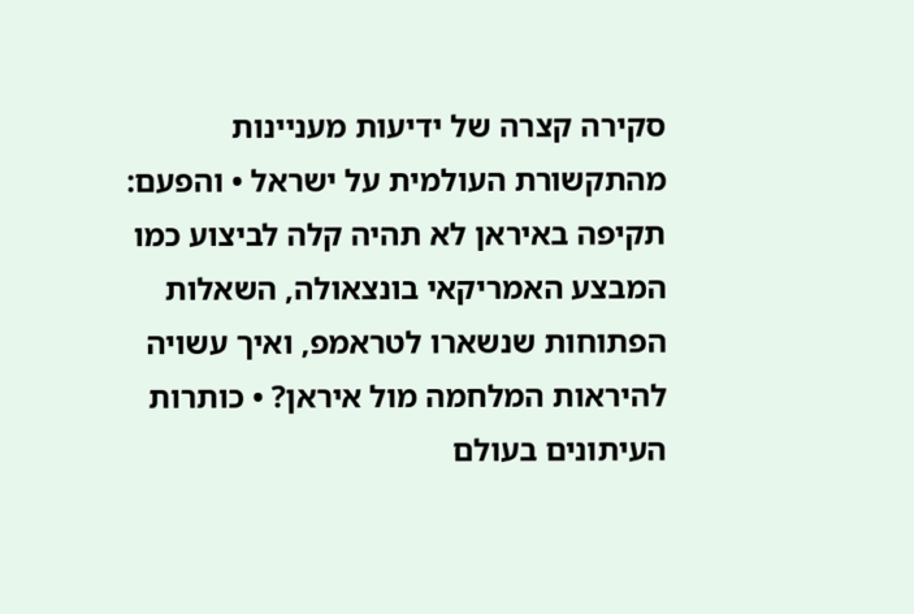סקירה קצרה של ידיעות מעניינות מהתקשורת העולמית על ישראל • והפעם: תקיפה באיראן לא תהיה קלה לביצוע כמו המבצע האמריקאי בונצאולה, השאלות הפתוחות שנשארו לטראמפ, ואיך עשויה להיראות המלחמה מול איראן? • כותרות העיתונים בעולם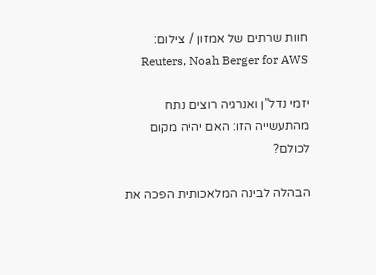חוות שרתים של אמזון / צילום: Reuters, Noah Berger for AWS

יזמי נדל"ן ואנרגיה רוצים נתח מהתעשייה הזו: האם יהיה מקום לכולם?

הבהלה לבינה המלאכותית הפכה את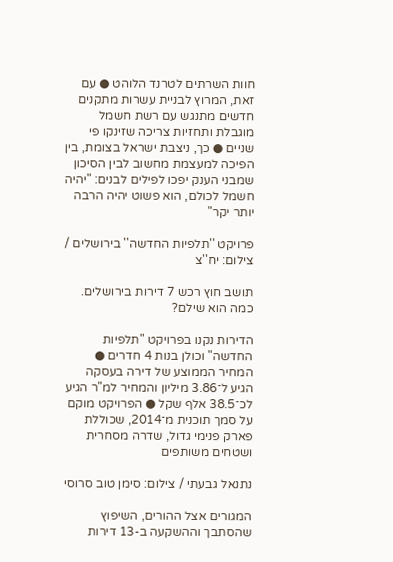חוות השרתים לטרנד הלוהט ● עם זאת, המרוץ לבניית עשרות מתקנים חדשים מתנגש עם רשת חשמל מוגבלת ותחזיות צריכה שזינקו פי שניים ● כך, ניצבת ישראל בצומת, בין הפיכה למעצמת מחשוב לבין הסיכון שמבני הענק יפכו לפילים לבנים: "יהיה חשמל לכולם, הוא פשוט יהיה הרבה יותר יקר"

פרויקט ''תלפיות החדשה'' בירושלים / צילום: יח''צ

תושב חוץ רכש 7 דירות בירושלים. כמה הוא שילם?

הדירות נקנו בפרויקט "תלפיות החדשה" וכולן בנות 4 חדרים ● המחיר הממוצע של דירה בעסקה הגיע ל־3.86 מיליון והמחיר למ"ר הגיע לכ־38.5 אלף שקל ● הפרויקט מוקם על סמך תוכנית מ־2014, שכוללת פארק פנימי גדול, שדרה מסחרית ושטחים משותפים

נתנאל גבעתי / צילום: סימן טוב סרוסי

המגורים אצל ההורים, השיפוץ שהסתבך וההשקעה ב-13 דירות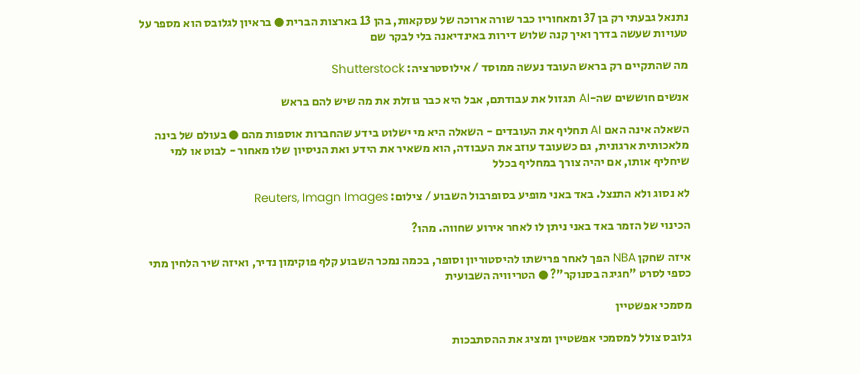נתנאל גבעתי רק בן 37 ומאחוריו כבר שורה ארוכה של עסקאות, בהן 13 בארצות הברית ● בראיון לגלובס הוא מספר על טעויות שעשה בדרך ואיך קנה שלוש דירות באינדיאנה בלי לבקר שם

מה שהתקיים רק בראש העובד נעשה ממוסד / אילוסטרציה: Shutterstock

אנשים חוששים שה-AI תגזול את עבודתם, אבל היא כבר גוזלת את מה שיש להם בראש

השאלה אינה האם AI תחליף את העובדים - השאלה היא מי ישלוט בידע שהחברות אוספות מהם ● בעולם של בינה מלאכותית ארגונית, גם כשעובד עוזב את העבודה, הוא משאיר את הידע ואת הניסיון שלו מאחור - לבוט או למי שיחליף אותו, אם יהיה צורך במחליף בכלל

לא נסוג ולא התנצל. באד באני מופיע בסופרבול השבוע / צילום: Reuters, Imagn Images

הכינוי של הזמר באד באני ניתן לו לאחר אירוע שחווה. מהו?

איזה שחקן NBA הפך לאחר פרישתו להיסטוריון וסופר, בכמה נמכר השבוע קלף פוקימון נדיר, ואיזה שיר הלחין מתי כספי לסרט "חגיגה בסנוקר"? ● הטריוויה השבועית

מסמכי אפשטיין

גלובס צולל למסמכי אפשטיין ומציג את ההסתבכות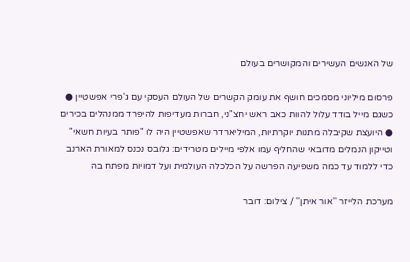של האנשים העשירים והמקושרים בעולם

פרסום מיליוני מסמכים חושף את עומק הקשרים של העולם העסקי עם ג'פרי אפשטיין ● כשגם מייל בודד עלול להוות כאב ראש יחצ"ני, חברות מעדיפות להיפרד ממנהלים בכירים ● היועצת שקיבלה מתנות יוקרתיות, המיליארדר שאפשטיין היה לו "פותר בעיות חשאי" וטייקון הנמלים מדובאי שהחליף עמו אלפי מיילים מטרידים: גלובס נכנס למאורת הארנב כדי ללמוד עד כמה משפיעה הפרשה על הכלכלה העולמית ועל דמויות מפתח בה

מערכת הלייזר ''אור איתן'' / צילום: דובר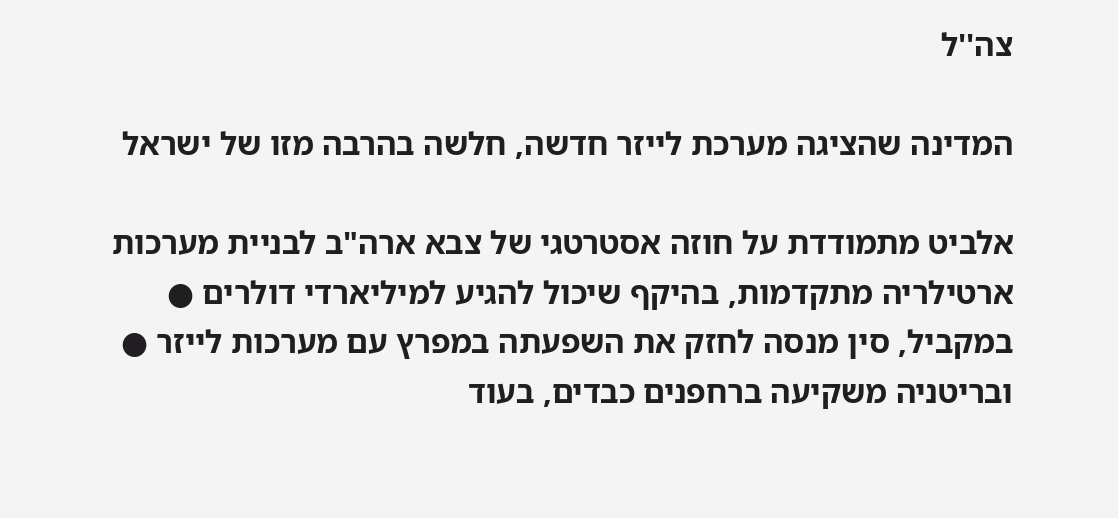צה''ל

המדינה שהציגה מערכת לייזר חדשה, חלשה בהרבה מזו של ישראל

אלביט מתמודדת על חוזה אסטרטגי של צבא ארה"ב לבניית מערכות ארטילריה מתקדמות, בהיקף שיכול להגיע למיליארדי דולרים ● במקביל, סין מנסה לחזק את השפעתה במפרץ עם מערכות לייזר ● ובריטניה משקיעה ברחפנים כבדים, בעוד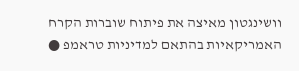וושינגטון מאיצה את פיתוח שוברות הקרח האמריקאיות בהתאם למדיניות טראמפ ●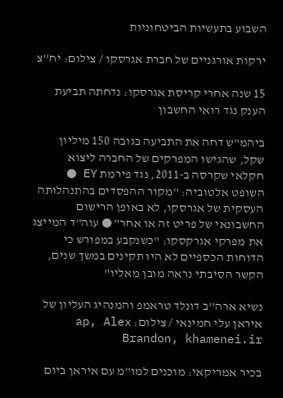השבוע בתעשיות הביטחוניות

ירקות אורגניים של חברת אגרסקו / צילום: יח''צ

15 שנה אחרי קריסת אגרסקו: נדחתה תביעת הענק נגד רואי החשבון

ביהמ"ש דחה את התביעה בגובה 150 מיליון שקל, שהגישו המפרקים של החברה ליצוא חקלאי שקרסה ב-2011, נגד פירמת EY ● השופט אלטוביה: "מקור ההפסדים בהתנהלותה העסקית של אגרסקו, לא באופן הרישום החשבונאי של פריט זה או אחר" ● עוה"ד המייצג את מפרקי אגרקסקו: "כשנקבע במפורש כי הדוחות הכספיים לא היו תקינים במשך שנים, הקשר הסיבתי נראה מובן מאליו"

נשיא ארה''ב דונלד טראמפ והמנהיג העליון של איראן עלי חמינאי / צילום: ap, Alex Brandon, khamenei.ir

בכיר אמריקאי: מוכנים למו"מ עם איראן ביום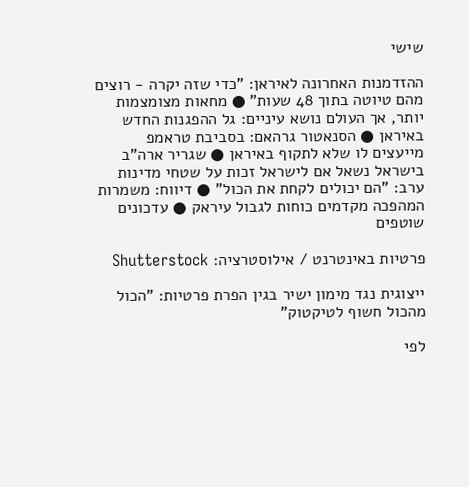שישי

ההזדמנות האחרונה לאיראן: "כדי שזה יקרה - רוצים מהם טיוטה בתוך 48 שעות" ● מחאות מצומצמות יותר, אך העולם נושא עיניים: גל ההפגנות החדש באיראן ● הסנאטור גרהאם: בסביבת טראמפ מייעצים לו שלא לתקוף באיראן ● שגריר ארה"ב בישראל נשאל אם לישראל זכות על שטחי מדינות ערב: "הם יכולים לקחת את הכול" ● דיווח: משמרות המהפכה מקדמים כוחות לגבול עיראק ● עדכונים שוטפים

פרטיות באינטרנט / אילוסטרציה: Shutterstock

ייצוגית נגד מימון ישיר בגין הפרת פרטיות: "הכול מהכול חשוף לטיקטוק"

לפי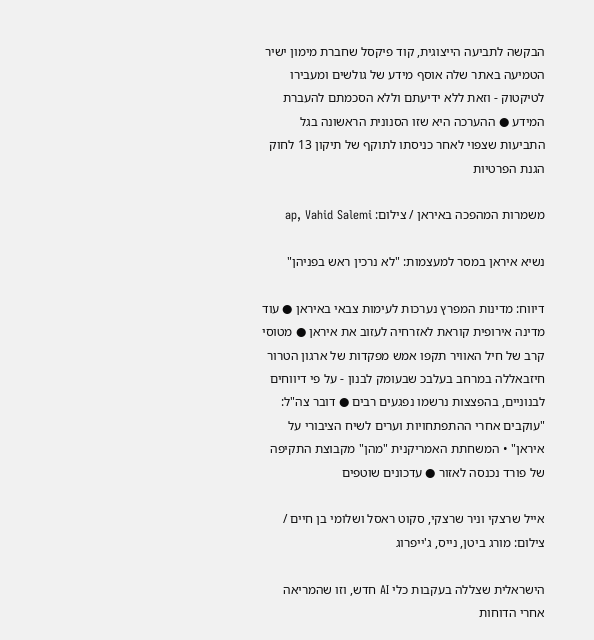הבקשה לתביעה הייצוגית, קוד פיקסל שחברת מימון ישיר הטמיעה באתר שלה אוסף מידע של גולשים ומעבירו לטיקטוק - וזאת ללא ידיעתם וללא הסכמתם להעברת המידע ● ההערכה היא שזו הסנונית הראשונה בגל התביעות שצפוי לאחר כניסתו לתוקף של תיקון 13 לחוק הגנת הפרטיות

משמרות המהפכה באיראן / צילום: ap, Vahid Salemi

נשיא איראן במסר למעצמות: "לא נרכין ראש בפניהן"

דיווח: מדינות המפרץ נערכות לעימות צבאי באיראן ● עוד מדינה אירופית קוראת לאזרחיה לעזוב את איראן ● מטוסי קרב של חיל האוויר תקפו אמש מפקדות של ארגון הטרור חיזבאללה במרחב בעלבכ שבעומק לבנון - על פי דיווחים לבנוניים, בהפצצות נרשמו נפגעים רבים ● דובר צה"ל: "עוקבים אחרי ההתפתחויות וערים לשיח הציבורי על איראן" • המשחתת האמריקנית "מהן" מקבוצת התקיפה של פורד נכנסה לאזור ● עדכונים שוטפים

אייל שרצקי וניר שרצקי, סקוט ראסל ושלומי בן חיים / צילום: מורג ביטן, נייס, ג'ייפרוג

הישראלית שצללה בעקבות כלי AI חדש, וזו שהמריאה אחרי הדוחות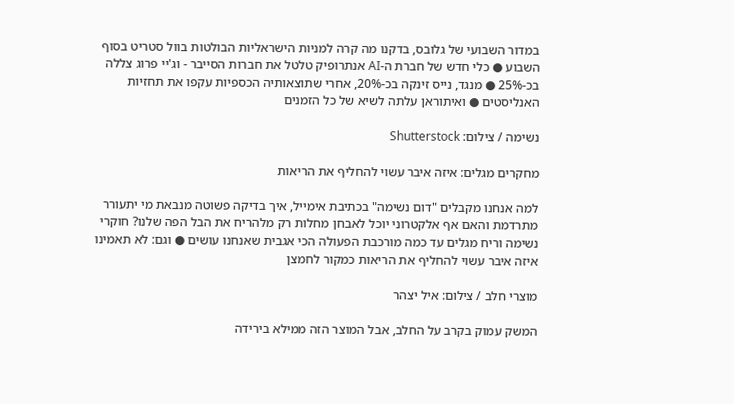במדור השבועי של גלובס, בדקנו מה קרה למניות הישראליות הבולטות בוול סטריט בסוף השבוע ● כלי חדש של חברת ה-AI אנתרופיק טלטל את חברות הסייבר - וג'יי פרוג צללה בכ-25% ● מנגד, נייס זינקה בכ-20%, אחרי שתוצאותיה הכספיות עקפו את תחזיות האנליסטים ● ואיתוראן עלתה לשיא של כל הזמנים

נשימה / צילום: Shutterstock

מחקרים מגלים: איזה איבר עשוי להחליף את הריאות

למה אנחנו מקבלים "דום נשימה" בכתיבת אימייל, איך בדיקה פשוטה מנבאת מי יתעורר מתרדמת והאם אף אלקטרוני יוכל לאבחן מחלות רק מלהריח את הבל הפה שלנו? חוקרי נשימה וריח מגלים עד כמה מורכבת הפעולה הכי אגבית שאנחנו עושים ● וגם: לא תאמינו איזה איבר עשוי להחליף את הריאות כמקור לחמצן

מוצרי חלב / צילום: איל יצהר

המשק עמוק בקרב על החלב, אבל המוצר הזה ממילא בירידה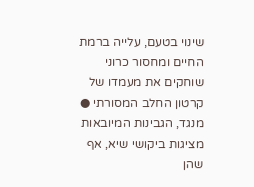שינוי בטעם, עלייה ברמת החיים ומחסור כרוני שוחקים את מעמדו של קרטון החלב המסורתי ● מנגד, הגבינות המיובאות מציגות ביקושי שיא, אף שהן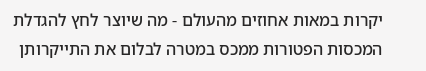יקרות במאות אחוזים מהעולם - מה שיוצר לחץ להגדלת המכסות הפטורות ממכס במטרה לבלום את התייקרותן